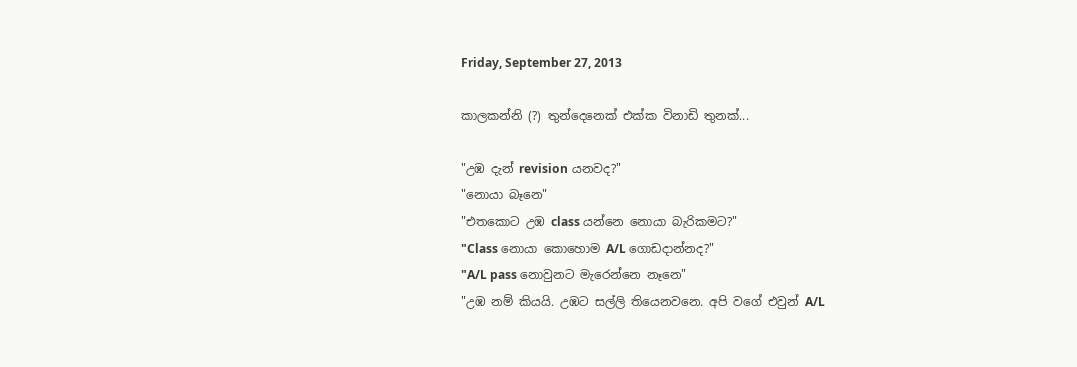Friday, September 27, 2013

කාලකන්නි (?) තුන්දෙනෙක් එක්ක විනාඩි තුනක්...

"උඹ දැන් revision යනවද?"
"නොයා බෑනෙ"
"එතකොට උඹ class යන්නෙ නොයා බැරිකමට?"
"Class නොයා කොහොම A/L ගොඩදාන්නද?"
"A/L pass නොවුනට මැරෙන්නෙ නෑනෙ"
"උඹ නම් කියයි. උඹට සල්ලි තියෙනවනෙ. අපි වගේ එවුන් A/L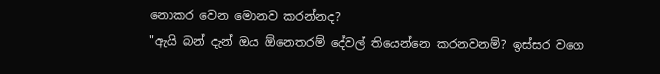නොකර වෙන මොනව කරන්නද?
"ඇයි බන් දැන් ඔය ඕනෙතරම් දේවල් තියෙන්නෙ කරනවනම්? ඉස්සර වගෙ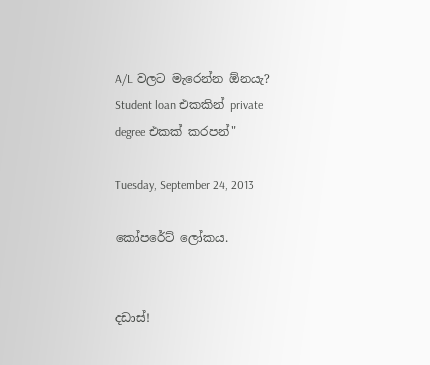A/L වලට මැරෙන්න ඕනයැ? Student loan එකකින් private degree එකක් ක‍රපන්"

Tuesday, September 24, 2013

කෝපරේට් ලෝකය.


දඩාස්!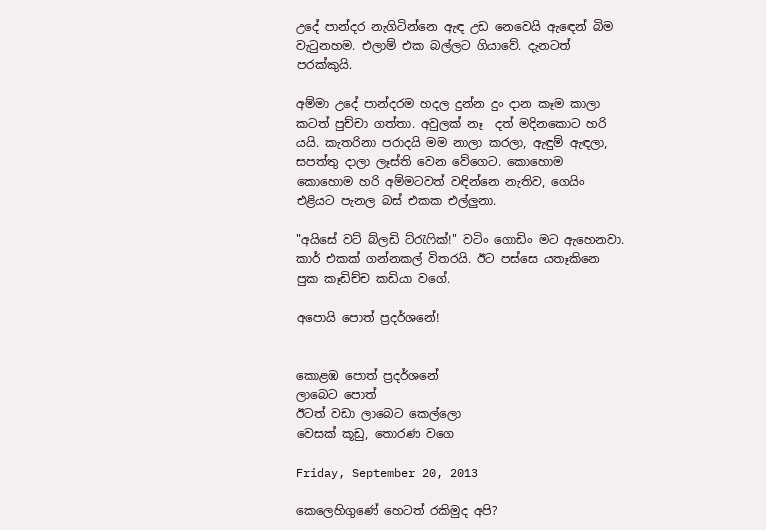උදේ පාන්දර නැගිටින්නෙ ඇඳ උඩ නෙවෙයි ඇඳෙන් බිම වැටුනහම. එලාම් එක බල්ලට ගියාවේ. දැනටත් පරක්කුයි.

අම්මා උදේ පාන්දරම හදල දුන්න දුං දාන කෑම කාලා කටත් පුච්චා ගත්තා. අවුලක් නෑ  දත් මදිනකොට හරි යයි. කැතරිනා පරාදයි මම නාලා කරලා, ඇඳුම් ඇඳලා, සපත්තු දාලා ලෑස්ති වෙන වේගෙට. කොහොම කොහොම හරි අම්මටවත් වඳින්නෙ නැතිව, ගෙයිං එළියට පැනල බස් එකක එල්ලුනා.

"අයිසේ වට් බ්ලඩි ට්රැෆික්!" වටිං ගොඩිං මට ඇහෙනවා.
කාර් එකක් ගන්නකල් විතරයි. ඊට පස්සෙ යතෑකිනෙ පුක කෑඩිච්ච කඩියා වගේ.

අපොයි පොත් ප්‍රදර්ශනේ!


කොළඹ පොත් ප්‍රදර්ශනේ
ලාබෙට පොත්
ඊටත් වඩා ලාබෙට කෙල්ලො
වෙසක් කූඩු, තොරණ වගෙ

Friday, September 20, 2013

කෙලෙහිගුණේ හෙටත් ‍රකිමුද අපි?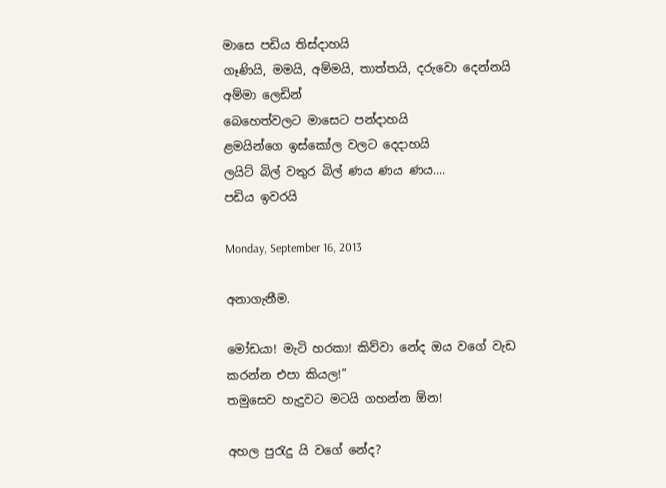මාසෙ පඩිය තිස්දාහයි
ගෑණියි, මමයි, අම්මයි, තාත්තයි, දරුවො දෙන්නයි
අම්මා ලෙඩින්
බෙහෙත්වලට මාසෙට පන්දාහයි
ළමයින්ගෙ ඉස්කෝල වලට දෙදාහයි
ලයිට් බිල් වතුර බිල් ණය ණය ණය....
පඩිය ඉවරයි

Monday, September 16, 2013

අනාගැනීම.

මෝඩයා! මැටි හරකා! කිව්වා නේද ඔය වගේ වැඩ කරන්න එපා කියල!”
තමුසෙව හැදුවට මටයි ගහන්න ඕන!

අහල පුරැදු යි වගේ නේද?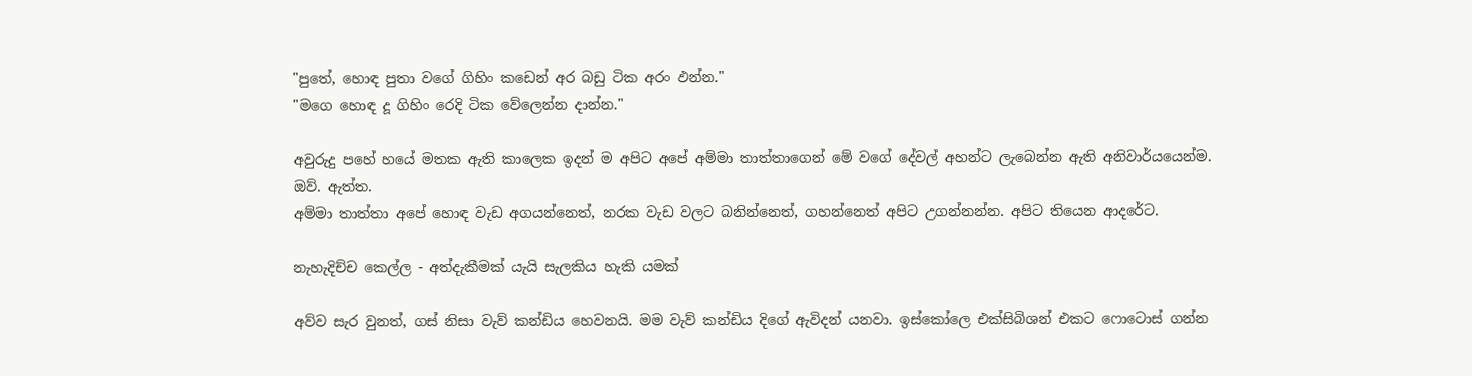"පුතේ, හොඳ පුතා වගේ ගිහිං කඩෙන් අර බඩු ටික අරං ඵන්න."
"මගෙ හොඳ දූ ගිහිං රෙදි ටික වේලෙන්න දාන්න."

අවුරුදු පහේ හයේ මතක ඇති කාලෙක ඉදන් ම අපිට අපේ අම්මා තාත්තාගෙන් මේ වගේ දේවල් අහන්ට ලැබෙන්න ඇති අනිවාර්යයෙන්ම.
ඔව්. ඇත්ත.
අම්මා තාත්තා අපේ හොඳ වැඩ ‍‍අගයන්නෙත්‍‍, නරක වැඩ වලට බනින්නෙත්, ගහන්නෙත් අපිට උගන්නන්න. අපිට තියෙන ආදරේට.

නැහැදිච්ච කෙල්ල - අත්දැකීමක් යැයි සැලකිය හැකි යමක්

අව්ව සැර වුනත්, ගස් නිසා වැව් කන්ඩිය හෙවනයි. මම වැව් කන්ඩිය දිගේ ඇවිදන් යනවා. ඉස්කෝලෙ එක්සිබිශන් එකට ෆොටොස් ගන්න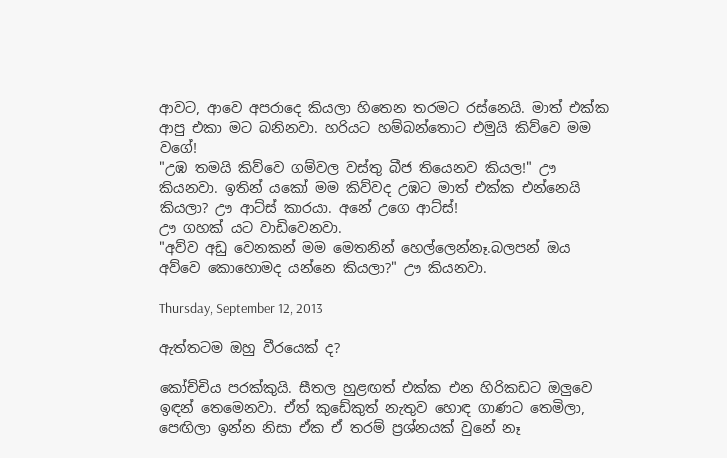ආවට, ආවෙ අපරාදෙ කියලා හිතෙන තරමට රස්නෙයි. මාත් එක්ක ආපු එකා මට බනිනවා. හරියට හම්බන්තොට එමුයි කිව්වෙ මම වගේ!
"උඹ තමයි කිව්වෙ ගම්වල වස්තු බීජ තියෙනව කියල!" ඌ කියනවා. ඉතින් යකෝ මම කිව්වද උඹට මාත් එක්ක එන්නෙයි කියලා? ඌ ආට්ස් කාරයා. අනේ උගෙ ආට්ස්!
ඌ ගහක් යට වාඩිවෙනවා.
"අව්ව අඩු වෙනකන් මම මෙතනින් හෙල්ලෙන්නෑ.බලපන් ඔය අව්වෙ කොහොමද යන්නෙ කියලා?" ඌ කියනවා.

Thursday, September 12, 2013

ඇත්තටම ඔහු වීරයෙක් ද?

කෝච්චිය පරක්කුයි. සීතල හුළඟත් එක්ක එන හිරිකඩට ඔලුවෙ ඉඳන් තෙමෙනවා. ඒත් කුඩේකුත් නැතුව හොඳ ගාණට තෙමිලා, පෙඟිලා ඉන්න නිසා ඒක ඒ තරම් ප්‍රශ්නයක් වුනේ නෑ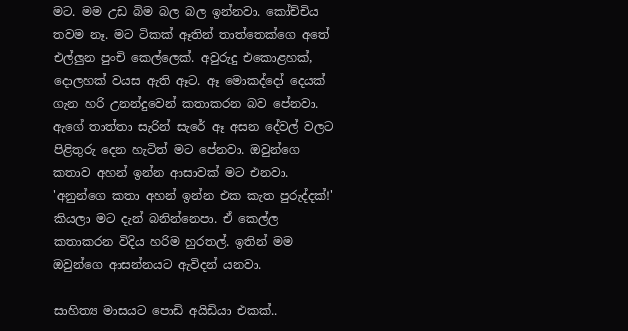මට. මම උඩ බිම බල බල ඉන්නවා. කෝච්චිය තවම නෑ. මට ටිකක් ඈතින් තාත්තෙක්ගෙ අතේ එල්ලුන පුංචි කෙල්ලෙක්. අවුරුදු එකොළහක්, දොලහක් වයස ඇති ඈට. ඈ මොකද්දෝ දෙයක් ගැන හරි උනන්දුවෙන් කතාකරන බව පේනවා. ඇගේ තාත්තා සැරින් සැරේ ඈ අසන දේවල් වලට පිළිතුරු දෙන හැටිත් මට පේනවා. ඔවුන්ගෙ කතාව අහන් ඉන්න ආසාවක් මට එනවා.
'අනුන්ගෙ කතා අහන් ඉන්න එක කැත පුරුද්දක්!' කියලා මට දැන් බනින්නෙපා. ඒ කෙල්ල කතාකරන විදිය හරිම හුරතල්. ඉතින් මම ඔවුන්ගෙ ආසන්නයට ඇවිදන් ‍යනවා.

සාහිත්‍ය මාසයට පොඩි අයිඩියා එකක්..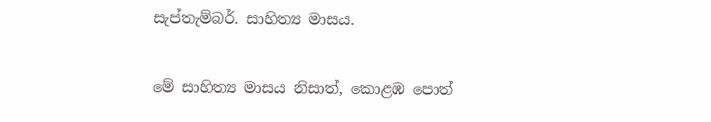සැප්තැම්බර්. සාහිත්‍ය මාසය.

මේ සාහිත්‍ය මාසය නිසාත්, කොළඹ පොත්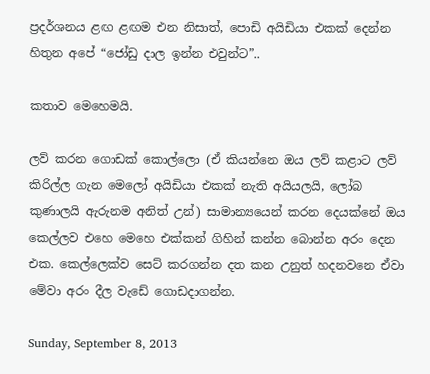ප්‍රදර්ශනය ළඟ ළඟම එන නිසාත්, පොඩි අයිඩියා එකක් දෙන්න හිතුන අපේ “ජෝඩු දාල ඉන්න එවුන්ට”..

කතාව මෙහෙමයි.

ලව් කරන ගොඩක් කොල්ලො (ඒ කියන්නෙ ඔය ලව් කළාට ලව් කිරිල්ල ගැන මෙලෝ අයිඩියා එකක් නැති අයියලයි, ලෝබ කුණාලයි ඇරුනම අනිත් උන්) සාමාන්‍යයෙන් කරන දෙයක්නේ ඔය කෙල්ලව එහෙ මෙහෙ එක්කන් ගිහින් කන්න බොන්න අරං දෙන එක. කෙල්ලෙක්ව සෙට් කරගන්න දත කන උනුත් හදනවනෙ ඒවා මේවා අරං දීල වැඩේ ගොඩදාගන්න.

Sunday, September 8, 2013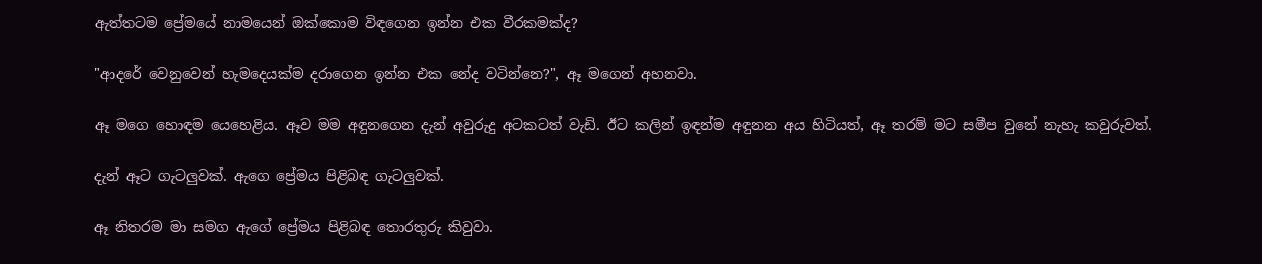ඇත්තටම ප්‍රේමයේ නාමයෙන් ඔක්කොම විඳගෙන ඉන්න එක වීරකමක්ද?

"ආදරේ වෙනුවෙන් හැමදෙයක්ම දරාගෙන ඉන්න එක නේද වටින්නෙ?", ඈ මගෙන් අහනවා.

ඈ මගෙ හොඳම යෙහෙළිය. ඈව මම අඳුනගෙන දැන් අවුරුදු අටකටත් වැඩි. ඊට කලින් ඉඳන්ම අඳුනන අය හිටියත්, ඈ තරම් මට සමීප වුනේ නැහැ කවුරුවත්.

දැන් ඈට ගැටලුවක්. ඇගෙ ප්‍රේමය පිළිබඳ ගැටලුවක්.

ඈ නිතරම මා සමග ඇගේ ප්‍රේමය පිළිබඳ තොරතුරු කිවුවා.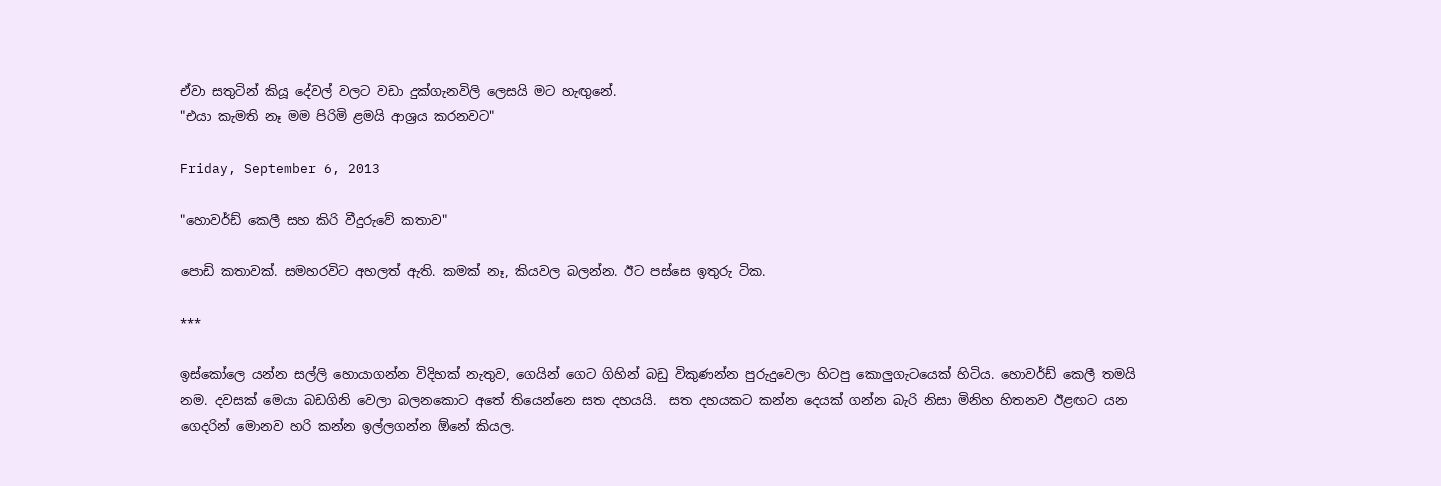ඒවා සතුටින් කියූ දේවල් වලට වඩා දුක්ගැනවිලි ලෙසයි මට හැඟුනේ.
"එයා කැමති නෑ මම පිරිමි ළමයි ආශ්‍රය කරනවට"

Friday, September 6, 2013

"හොවර්ඩ් කෙලී සහ කිරි වීදුරුවේ කතාව"

පොඩි කතාවක්. සමහරවිට අහලත් ඇති. කමක් නෑ, කියවල බලන්න. ඊට පස්සෙ ඉතුරු ටික.

***

ඉස්කෝලෙ යන්න සල්ලි හොයාගන්න විදිහක් නැතුව, ගෙයින් ගෙට ගිහින් බඩු විකුණන්න පුරුදුවෙලා හිටපු කොලුගැටයෙක් හිටිය. හොවර්ඩ් කෙලී තමයි නම. දවසක් මෙයා බඩගිනි වෙලා බලනකොට අතේ තියෙන්නෙ සත දහයයි.  සත දහයකට කන්න දෙයක් ගන්න බැරි නිසා මිනිහ හිතනව ඊළඟට යන ගෙදරින් මොනව හරි කන්න ඉල්ලගන්න ඕනේ කියල.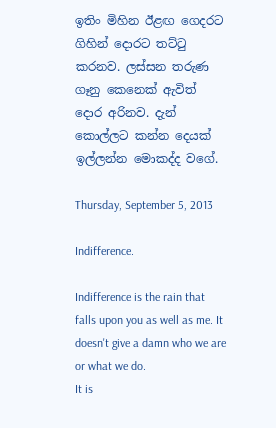ඉතිං මිහින ඊළඟ ගෙදරට ගිහින් දොරට තට්ටු කරනව. ලස්සන තරුණ ගෑනු කෙනෙක් ඇවිත් දොර අරිනව. දැන් කොල්ලට කන්න දෙයක් ඉල්ලන්න මොකද්ද වගේ.

Thursday, September 5, 2013

Indifference.

Indifference is the rain that falls upon you as well as me. It doesn't give a damn who we are or what we do.
It is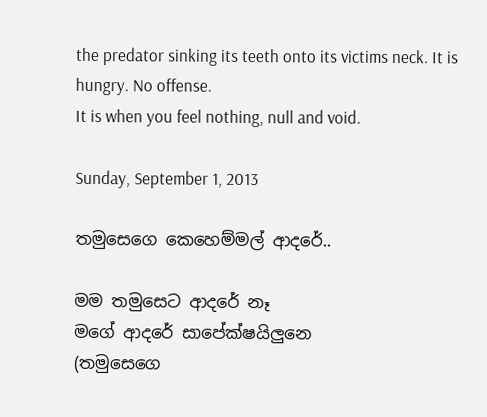the predator sinking its teeth onto its victims neck. It is hungry. No offense.
It is when you feel nothing, null and void.

Sunday, September 1, 2013

තමුසෙගෙ කෙහෙම්මල් ආදරේ..

මම තමුසෙට ආදරේ නෑ
මගේ ආදරේ සාපේක්ෂයිලුනෙ
(තමුසෙගෙ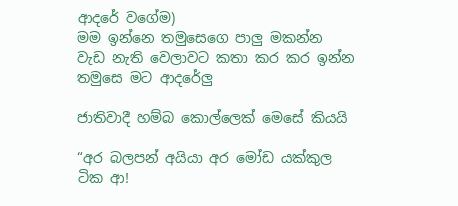ආදරේ වගේම)
මම ඉන්නෙ තමුසෙගෙ පාලු මකන්න
වැඩ නැති වෙලාවට කතා කර කර ඉන්න
තමුසෙ මට ආදරේලු

ජාතිවාදී හම්බ කොල්ලෙක් මෙසේ කියයි

“අර බලපන් අයියා අර මෝඩ යක්කුල ටික ආ!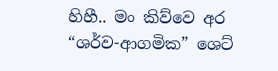හිහී.. මං කිව්වෙ අර “ශර්ව-ආගමික” ශෙට්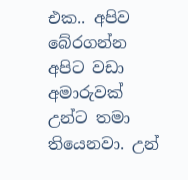එක.. අපිව බේරගන්න අපිට වඩා අමාරුවක් උන්ට තමා තියෙනවා. උන්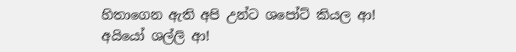හිතාගෙන ඇති අපි උන්ට ශපෝට් කියල ආ! අයියෝ ශල්ලි ආ!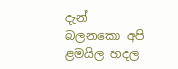දැන් බලනකො අපි ළමයිල හදල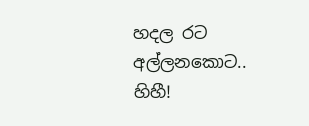හදල රට අල්ලනකොට.. හිහී!